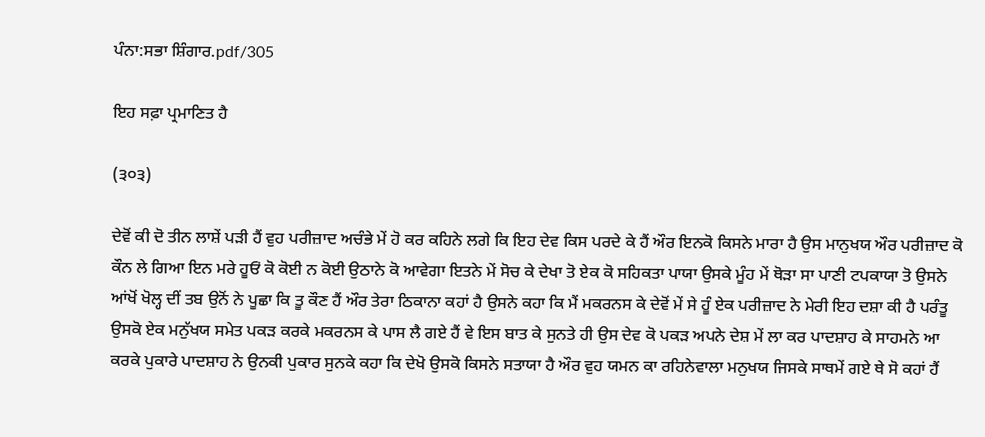ਪੰਨਾ:ਸਭਾ ਸ਼ਿੰਗਾਰ.pdf/305

ਇਹ ਸਫ਼ਾ ਪ੍ਰਮਾਣਿਤ ਹੈ

(੩੦੩)

ਦੇਵੋਂ ਕੀ ਦੋ ਤੀਨ ਲਾਸ਼ੇਂ ਪੜੀ ਹੈਂ ਵੁਹ ਪਰੀਜ਼ਾਦ ਅਚੰਭੇ ਮੇਂ ਹੋ ਕਰ ਕਹਿਨੇ ਲਗੇ ਕਿ ਇਹ ਦੇਵ ਕਿਸ ਪਰਦੇ ਕੇ ਹੈਂ ਔਰ ਇਨਕੋ ਕਿਸਨੇ ਮਾਰਾ ਹੈ ਉਸ ਮਾਨੁਖਯ ਔਰ ਪਰੀਜ਼ਾਦ ਕੋ ਕੌਨ ਲੇ ਗਿਆ ਇਨ ਮਰੇ ਹੂਓਂ ਕੋ ਕੋਈ ਨ ਕੋਈ ਉਠਾਨੇ ਕੋ ਆਵੇਗਾ ਇਤਨੇ ਮੇਂ ਸੋਚ ਕੇ ਦੇਖਾ ਤੋ ਏਕ ਕੋ ਸਹਿਕਤਾ ਪਾਯਾ ਉਸਕੇ ਮੂੰਹ ਮੇਂ ਥੋੜਾ ਸਾ ਪਾਣੀ ਟਪਕਾਯਾ ਤੋ ਉਸਨੇ ਆਂਖੋਂ ਖੋਲ੍ਹ ਦੀਂ ਤਬ ਉਨੋਂ ਨੇ ਪੂਛਾ ਕਿ ਤੂ ਕੌਣ ਹੈਂ ਔਰ ਤੇਰਾ ਠਿਕਾਨਾ ਕਹਾਂ ਹੈ ਉਸਨੇ ਕਹਾ ਕਿ ਮੈਂ ਮਕਰਨਸ ਕੇ ਦੇਵੋਂ ਮੇਂ ਸੇ ਹੂੰ ਏਕ ਪਰੀਜ਼ਾਦ ਨੇ ਮੇਰੀ ਇਹ ਦਸ਼ਾ ਕੀ ਹੈ ਪਰੰਤੂ ਉਸਕੋ ਏਕ ਮਨੁੱਖਯ ਸਮੇਤ ਪਕੜ ਕਰਕੇ ਮਕਰਨਸ ਕੇ ਪਾਸ ਲੈ ਗਏ ਹੈਂ ਵੇ ਇਸ ਬਾਤ ਕੇ ਸੁਨਤੇ ਹੀ ਉਸ ਦੇਵ ਕੋ ਪਕੜ ਅਪਨੇ ਦੇਸ਼ ਮੇਂ ਲਾ ਕਰ ਪਾਦਸ਼ਾਹ ਕੇ ਸਾਹਮਨੇ ਆ ਕਰਕੇ ਪੁਕਾਰੇ ਪਾਦਸ਼ਾਹ ਨੇ ਉਨਕੀ ਪੁਕਾਰ ਸੁਨਕੇ ਕਹਾ ਕਿ ਦੇਖੋ ਉਸਕੋ ਕਿਸਨੇ ਸਤਾਯਾ ਹੈ ਔਰ ਵੁਹ ਯਮਨ ਕਾ ਰਹਿਨੇਵਾਲਾ ਮਨੁਖਯ ਜਿਸਕੇ ਸਾਥਮੇਂ ਗਏ ਥੇ ਸੋ ਕਹਾਂ ਹੈਂ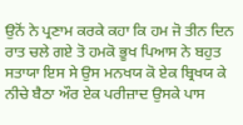ਉਨੋਂ ਨੇ ਪ੍ਰਣਾਮ ਕਰਕੇ ਕਹਾ ਕਿ ਹਮ ਜੋ ਤੀਨ ਦਿਨ ਰਾਤ ਚਲੇ ਗਏ ਤੋ ਹਮਕੋ ਭੂਖ ਪਿਆਸ ਨੇ ਬਹੁਤ ਸਤਾਯਾ ਇਸ ਸੇ ਉਸ ਮਨਖਯ ਕੋ ਏਕ ਬ੍ਰਿਖਯ ਕੇ ਨੀਚੇ ਬੈਠਾ ਔਰ ਏਕ ਪਰੀਜ਼ਾਦ ਉਸਕੇ ਪਾਸ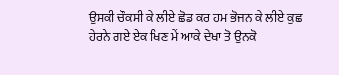ਉਸਕੀ ਚੌਕਸੀ ਕੇ ਲੀਏ ਛੋਡ ਕਰ ਹਮ ਭੋਜਨ ਕੇ ਲੀਏ ਕੁਛ ਹੇਰਨੇ ਗਏ ਏਕ ਖਿਣ ਮੇਂ ਆਕੇ ਦੇਖਾ ਤੋ ਉਨਕੋ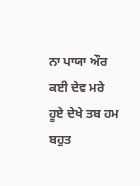ਨਾ ਪਾਯਾ ਔਰ ਕਈ ਦੇਵ ਮਰੇ ਹੂਏ ਦੇਖੇ ਤਬ ਹਮ ਬਹੁਤ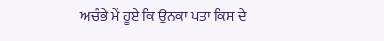ਅਚੰਭੇ ਮੇਂ ਹੂਏ ਕਿ ਉਨਕਾ ਪਤਾ ਕਿਸ ਦੇ